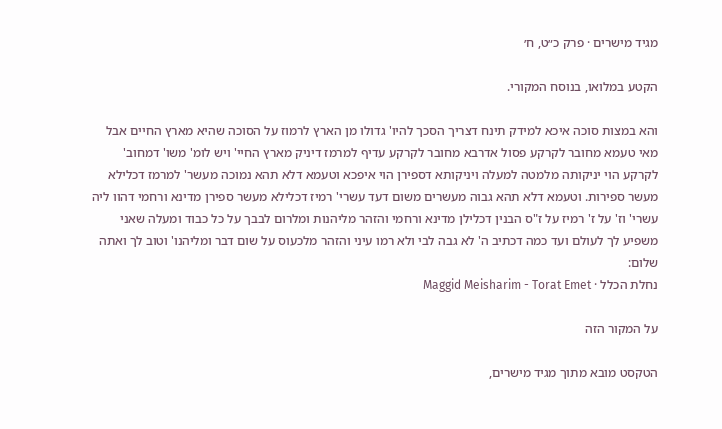מגיד מישרים · פרק כ״ט, ח׳

הקטע במלואו, בנוסח המקורי.

והא במצות סוכה איכא למידק תינח דצריך הסכך להיו' גדולו מן הארץ לרמוז על הסוכה שהיא מארץ החיים אבל מאי טעמא מחובר לקרקע פסול אדרבא מחובר לקרקע עדיף למרמז דיניק מארץ החיי' ויש לומ' משו' דמחוב' לקרקע הוי יניקותה מלמטה למעלה ויניקותא דספירן הוי איפכא וטעמא דלא תהא נמוכה מעשר' למרמז דכלילא מעשר ספירות. וטעמא דלא תהא גבוה מעשרים משום דעד עשרי' רמיז דכלילא מעשר ספירן מדינא ורחמי דהוו ליה עשרי' וז' על ז' רמיז על ז"ס הבנין דכלילן מדינא ורחמי והזהר מליהנות ומלרום לבבך על כל כבוד ומעלה שאני משפיע לך לעולם ועד כמה דכתיב ה' לא גבה לבי ולא רמו עיני והזהר מלכעוס על שום דבר ומליהנו' וטוב לך ואתה שלום:
נחלת הכלל · Maggid Meisharim - Torat Emet

על המקור הזה

הטקסט מובא מתוך מגיד מישרים,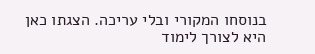בנוסחו המקורי ובלי עריכה. הצגתו כאן היא לצורך לימוד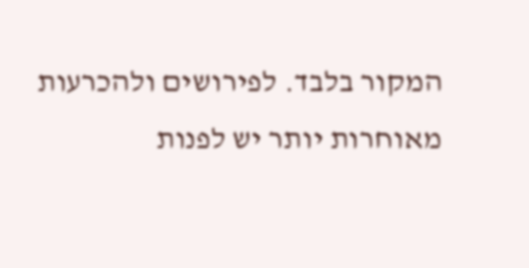המקור בלבד. לפירושים ולהכרעות מאוחרות יותר יש לפנות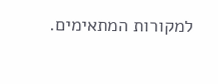למקורות המתאימים.